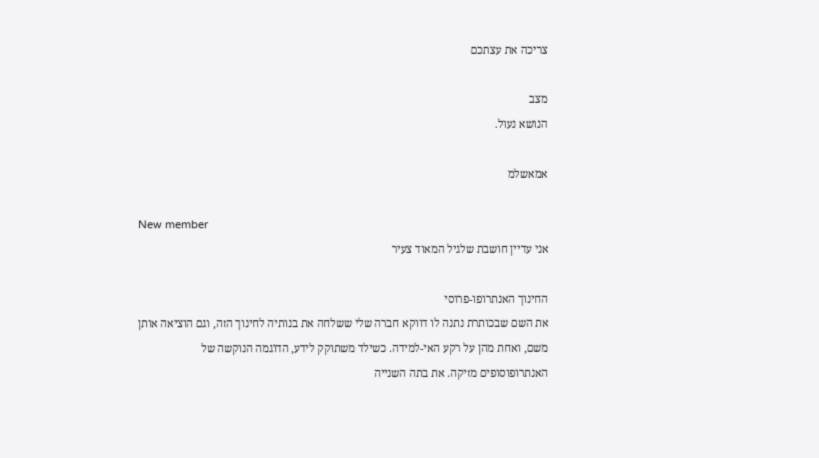צריכה את עצתכם

מצב
הנושא נעול.

אמאשלמ

New member
אני עדיין חושבת שלגיל המאוד צעיר

החינוך האנתרופו-פרוסי
את השם שבכותרת נתנה לו דווקא חברה שלי ששלחה את בנותיה לחינוך הזה, וגם הוציאה אותן משם, ואחת מהן על רקע האי-למידה. כשילד משתוקק לידע, הדוֹגמה הנוקשה של האנתרופוסופים מזיקה. את בתה השנייה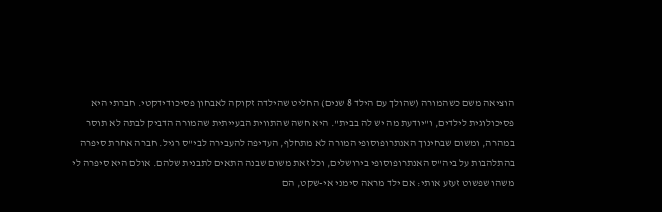הוציאה משם כשהמורה (שהולך עם הילד 8 שנים) החליט שהילדה זקוקה לאבחון פסיכודידקטי. חברתי היא פסיכולוגית לילדים, ו"יודעת מה יש לה בבית". היא חשה שהתווית הבעייתית שהמורה הדביק לבתה לא תוסר במהרה, ומשום שבחינוך האנתרופוסופי המורה לא מתחלף, העדיפה להעבירה לבי"ס רגיל. חברה אחרת סיפרה בהתלהבות על ביה"ס האנתרופוסופי בירושלים, וכל זאת משום שבנה התאים לתבנית שלהם. אולם היא סיפרה לי משהו שפשוט זעזע אותי: אם ילד מראה סימני אי-שקט, הם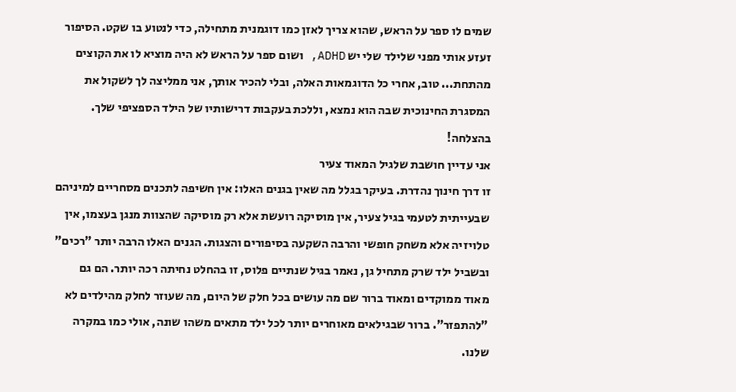שמים לו ספר על הראש, שהוא צריך לאזן כמו דוגמנית מתחילה, כדי לנטוע בו שקט. הסיפור זעזע אותי מפני שלילד שלי יש ADHD, ושום ספר על הראש לא היה מוציא לו את הקוצים מהתחת... טוב, אחרי כל הדוגמאות האלה, ובלי להכיר אותך, אני ממליצה לך לשקול את המסגרת החינוכית שבה הוא נמצא, וללכת בעקבות דרישותיו של הילד הספציפי שלך. בהצלחה!
אני עדיין חושבת שלגיל המאוד צעיר
זו דרך חינוך נהדרת. בעיקר בגלל מה שאין בגנים האלו: אין חשיפה לתכנים מסחריים למיניהם שבעייתית לטעמי בגיל צעיר, אין מוסיקה רועשת אלא רק מוסיקה שהצוות מנגן בעצמו, אין טלויזיה אלא משחק חופשי והרבה השקעה בסיפורים והצגות. הגנים האלו הרבה יותר "רכים" ובשביל ילד שרק מתחיל גן, נאמר בגיל שנתיים פלוס, זו בהחלט נחיתה רכה יותר. הם גם מאוד ממוקדים ומאוד ברור שם מה עושים בכל חלק של היום, מה שעוזר לחלק מהילדים לא "להתפזר". ברור שבגילאים מאוחרים יותר לכל ילד מתאים משהו שונה, אולי כמו במקרה שלנו.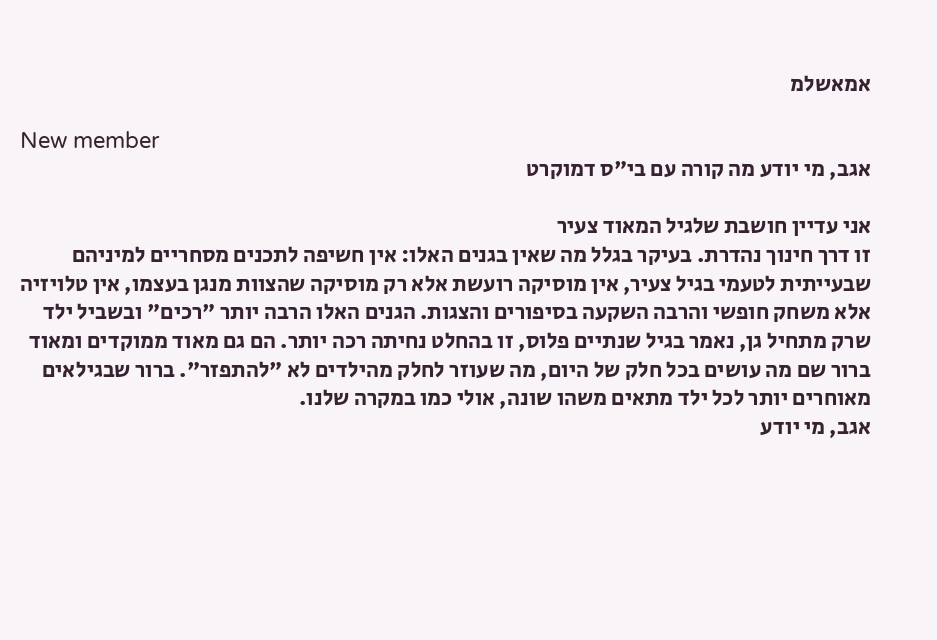אמאשלמ

New member
אגב, מי יודע מה קורה עם בי"ס דמוקרט

אני עדיין חושבת שלגיל המאוד צעיר
זו דרך חינוך נהדרת. בעיקר בגלל מה שאין בגנים האלו: אין חשיפה לתכנים מסחריים למיניהם שבעייתית לטעמי בגיל צעיר, אין מוסיקה רועשת אלא רק מוסיקה שהצוות מנגן בעצמו, אין טלויזיה אלא משחק חופשי והרבה השקעה בסיפורים והצגות. הגנים האלו הרבה יותר "רכים" ובשביל ילד שרק מתחיל גן, נאמר בגיל שנתיים פלוס, זו בהחלט נחיתה רכה יותר. הם גם מאוד ממוקדים ומאוד ברור שם מה עושים בכל חלק של היום, מה שעוזר לחלק מהילדים לא "להתפזר". ברור שבגילאים מאוחרים יותר לכל ילד מתאים משהו שונה, אולי כמו במקרה שלנו.
אגב, מי יודע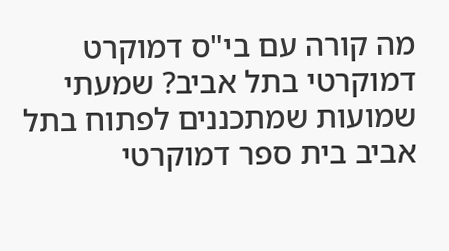מה קורה עם בי"ס דמוקרט
דמוקרטי בתל אביב? שמעתי שמועות שמתכננים לפתוח בתל אביב בית ספר דמוקרטי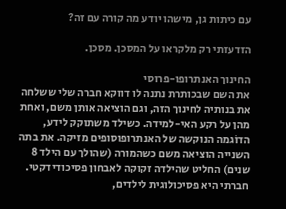עם כיתות גן, מישהו יודע מה קורה עם זה?

הזדעזתי רק מלקראו על המסכן. מסכן.

החינוך האנתרופו-פרוסי
את השם שבכותרת נתנה לו דווקא חברה שלי ששלחה את בנותיה לחינוך הזה, וגם הוציאה אותן משם, ואחת מהן על רקע האי-למידה. כשילד משתוקק לידע, הדוֹגמה הנוקשה של האנתרופוסופים מזיקה. את בתה השנייה הוציאה משם כשהמורה (שהולך עם הילד 8 שנים) החליט שהילדה זקוקה לאבחון פסיכודידקטי. חברתי היא פסיכולוגית לילדים,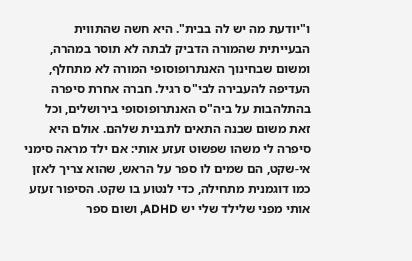ו"יודעת מה יש לה בבית". היא חשה שהתווית הבעייתית שהמורה הדביק לבתה לא תוסר במהרה, ומשום שבחינוך האנתרופוסופי המורה לא מתחלף, העדיפה להעבירה לבי"ס רגיל. חברה אחרת סיפרה בהתלהבות על ביה"ס האנתרופוסופי בירושלים, וכל זאת משום שבנה התאים לתבנית שלהם. אולם היא סיפרה לי משהו שפשוט זעזע אותי: אם ילד מראה סימני אי-שקט, הם שמים לו ספר על הראש, שהוא צריך לאזן כמו דוגמנית מתחילה, כדי לנטוע בו שקט. הסיפור זעזע אותי מפני שלילד שלי יש ADHD, ושום ספר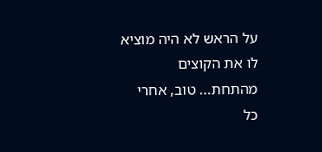על הראש לא היה מוציא לו את הקוצים מהתחת... טוב, אחרי כל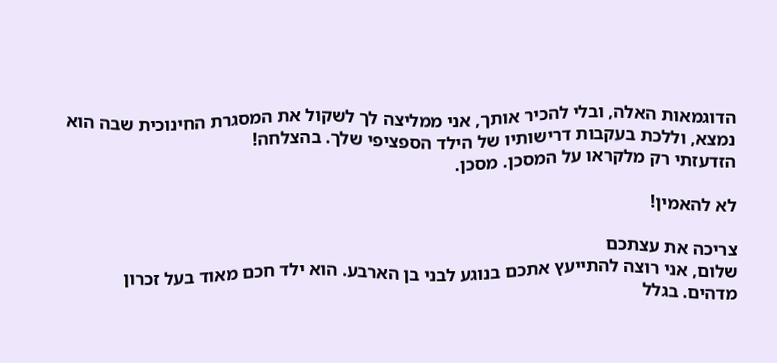הדוגמאות האלה, ובלי להכיר אותך, אני ממליצה לך לשקול את המסגרת החינוכית שבה הוא נמצא, וללכת בעקבות דרישותיו של הילד הספציפי שלך. בהצלחה!
הזדעזתי רק מלקראו על המסכן. מסכן.

לא להאמין!

צריכה את עצתכם
שלום, אני רוצה להתייעץ אתכם בנוגע לבני בן הארבע. הוא ילד חכם מאוד בעל זכרון מדהים. בגלל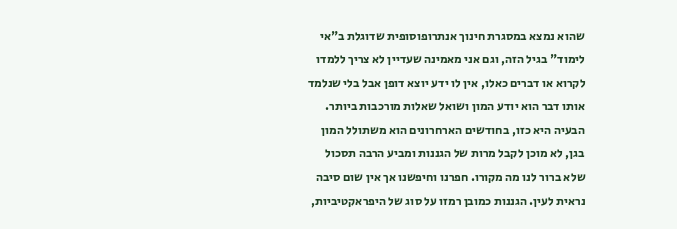שהוא נמצא במסגרת חינוך אנתרופוסופית שדוגלת ב"אי לימוד" בגיל הזה, וגם אני מאמינה שעדיין לא צריך ללמדו לקרוא או דברים כאלו, אין לו ידע יוצא דופן אבל בלי שנלמד אותו דבר הוא יודע המון ושואל שאלות מורכבות ביותר. הבעיה היא כזו, בחודשים הארחרונים הוא משתולל המון בגן, לא מוכן לקבל מרות של הגננות ומביע הרבה תסכול שלא ברור לנו מה מקורו. חפרנו וחיפשנו אך אין שום סיבה נראית לעין. הגננות כמובן רמזו על סוג של היפראקטיביות,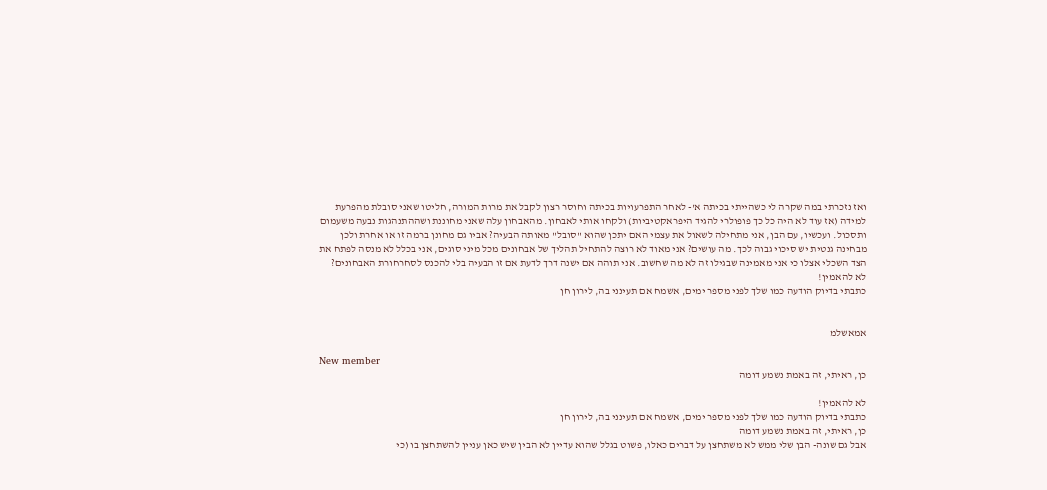ואז נזכרתי במה שקרה לי כשהייתי בכיתה א'- לאחר התפרעויות בכיתה וחוסר רצון לקבל את מרות המורה, חליטו שאני סובלת מהפרעת למידה (אז עוד לא היה כל כך פופולרי להגיד היפראקטיביות) ולקחו אותי לאבחון. מהאבחון עלה שאני מחוננת ושההתנהגות נבעה משעמום ותסכול. ועכשיו, עם הבן, אני מתחילה לשאול את עצמי האם יתכן שהוא "סובל" מאותה הבעיה? אביו גם מחונן ברמה זו או אחרת ולכן מבחינה גנטית יש סיכוי גבוה לכך. מה עושים? אני מאוד לא רוצה להתחיל תהליך של אבחונים מכל מיני סוגים, אני בכלל לא מנסה לפתח את הצד השכלי אצלו כי אני מאמינה שבגילו זה לא מה שחשוב. אני תוהה אם ישנה דרך לדעת אם זו הבעיה בלי להכנס לסחרחורת האבחונים?
לא להאמין!
כתבתי בדיוק הודעה כמו שלך לפני מספר ימים, אשמח אם תעינני בה, לירון חן


אמאשלמ

New member
כן, ראיתי, זה באמת נשמע דומה

לא להאמין!
כתבתי בדיוק הודעה כמו שלך לפני מספר ימים, אשמח אם תעינני בה, לירון חן
כן, ראיתי, זה באמת נשמע דומה
אבל גם שונה- הבן שלי ממש לא משתחצן על דברים כאלו, פשוט בגלל שהוא עדיין לא הבין שיש כאן עניין להשתחצן בו (כי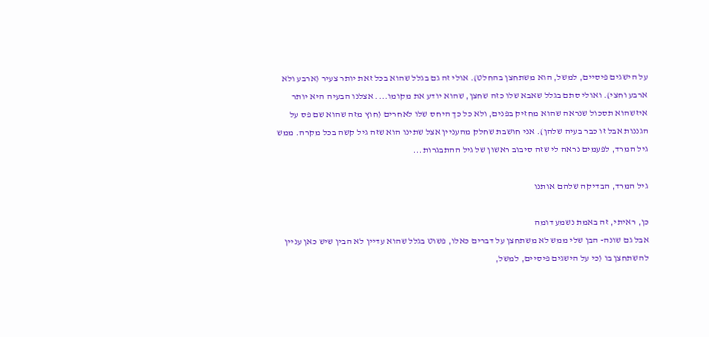על הישגים פיסיים, למשל, הוא משתחצן בהחלט). אולי זה גם בגלל שהוא בכל זאת יותר צעיר (ארבע ולא ארבע וחצי). ואולי סתם בגלל שאבא שלו כזה שחצן, שהוא יודע את מקומו.... אצלנו הבעיה היא יותר איזשהוא תסכול שנראה שהוא מחזיק בפנים, ולא כל כך היחס שלו לאחרים (חוץ מזה שהוא שם פס על הגננות אבל זו כבר בעיה שלהן). אני חושבת שחלק מהעניין אצל שתינו הוא שזה גיל קשה בכל מקרה. ממש גיל המרד, לפעמים נראה לי שזה סיבוב ראשון של גיל ההתבגרות...

גיל המרד, הבדיקה שלהם אותנו

כן, ראיתי, זה באמת נשמע דומה
אבל גם שונה- הבן שלי ממש לא משתחצן על דברים כאלו, פשוט בגלל שהוא עדיין לא הבין שיש כאן עניין להשתחצן בו (כי על הישגים פיסיים, למשל,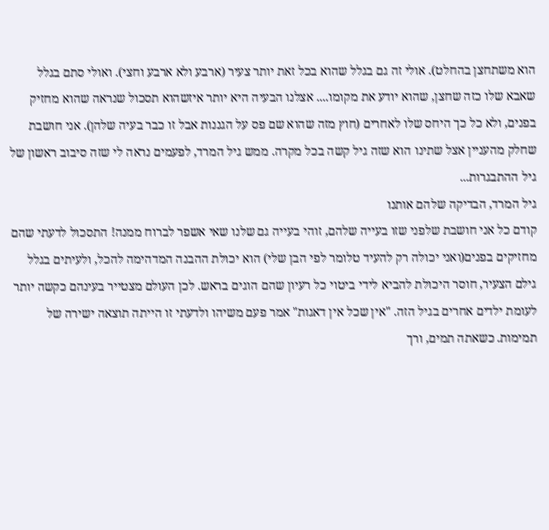הוא משתחצן בהחלט). אולי זה גם בגלל שהוא בכל זאת יותר צעיר (ארבע ולא ארבע וחצי). ואולי סתם בגלל שאבא שלו כזה שחצן, שהוא יודע את מקומו.... אצלנו הבעיה היא יותר איזשהוא תסכול שנראה שהוא מחזיק בפנים, ולא כל כך היחס שלו לאחרים (חוץ מזה שהוא שם פס על הגננות אבל זו כבר בעיה שלהן). אני חושבת שחלק מהעניין אצל שתינו הוא שזה גיל קשה בכל מקרה. ממש גיל המרד, לפעמים נראה לי שזה סיבוב ראשון של גיל ההתבגרות...
גיל המרד, הבדיקה שלהם אותנו
קודם כל אני חושבת שלפני שזו בעייה שלהם, זוהי בעייה גם שלנו שאי אשפר לברוח ממנה! התסכול לדעתי שהם מחזיקים בפנים(ואני יכולה רק להעיד טלומר לפי הבן שלי) הוא יכולת ההבנה המדהימה להכל, ולעיתים בגלל גילם הצעיר, חוסר היכולת להביא לידי ביטוי כל רעיון שהם הוגים בראש. לכן העולם מצטייר בעינהם כקשה יותר לעומת ילדים אחרים בגיל הזה. "אין שכל אין דאגות" אמר פעם משיהו ולדעתי זו הייתה תוצאה ישירה של תמימות. כשאתה תמים, ורך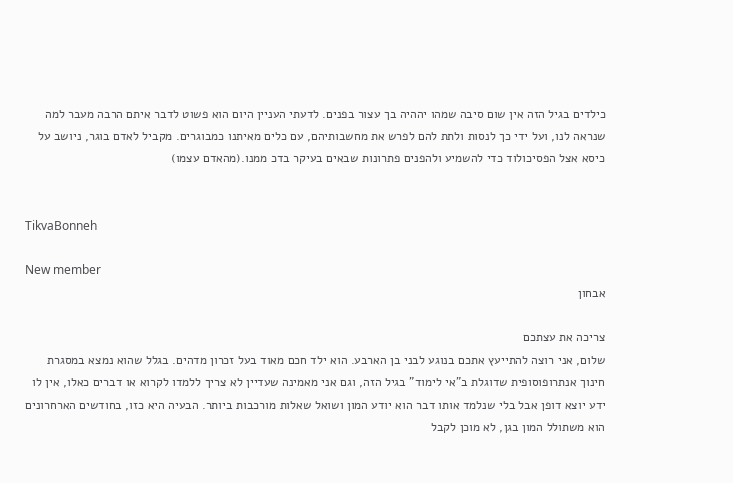כילדים בגיל הזה אין שום סיבה שמהו יההיה בך עצור בפנים. לדעתי העניין היום הוא פשוט לדבר איתם הרבה מעבר למה שנראה לנו, ועל ידי כך לנסות ולתת להם לפרש את מחשבותיהם, עם כלים מאיתנו כמבוגרים. מקביל לאדם בוגר, ניושב על כיסא אצל הפסיכולוד כדי להשמיע ולהפנים פתרונות שבאים בעיקר בדכ ממנו.(מהאדם עצמו)


TikvaBonneh

New member
אבחון

צריכה את עצתכם
שלום, אני רוצה להתייעץ אתכם בנוגע לבני בן הארבע. הוא ילד חכם מאוד בעל זכרון מדהים. בגלל שהוא נמצא במסגרת חינוך אנתרופוסופית שדוגלת ב"אי לימוד" בגיל הזה, וגם אני מאמינה שעדיין לא צריך ללמדו לקרוא או דברים כאלו, אין לו ידע יוצא דופן אבל בלי שנלמד אותו דבר הוא יודע המון ושואל שאלות מורכבות ביותר. הבעיה היא כזו, בחודשים הארחרונים הוא משתולל המון בגן, לא מוכן לקבל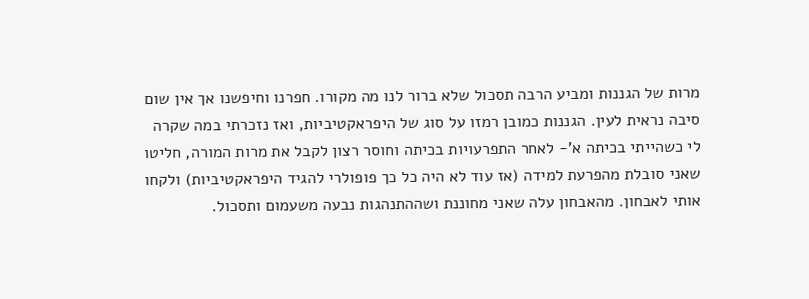מרות של הגננות ומביע הרבה תסכול שלא ברור לנו מה מקורו. חפרנו וחיפשנו אך אין שום סיבה נראית לעין. הגננות כמובן רמזו על סוג של היפראקטיביות, ואז נזכרתי במה שקרה לי כשהייתי בכיתה א'- לאחר התפרעויות בכיתה וחוסר רצון לקבל את מרות המורה, חליטו שאני סובלת מהפרעת למידה (אז עוד לא היה כל כך פופולרי להגיד היפראקטיביות) ולקחו אותי לאבחון. מהאבחון עלה שאני מחוננת ושההתנהגות נבעה משעמום ותסכול.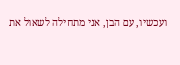ועכשיו, עם הבן, אני מתחילה לשאול את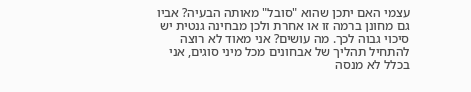עצמי האם יתכן שהוא "סובל" מאותה הבעיה? אביו גם מחונן ברמה זו או אחרת ולכן מבחינה גנטית יש סיכוי גבוה לכך. מה עושים? אני מאוד לא רוצה להתחיל תהליך של אבחונים מכל מיני סוגים, אני בכלל לא מנסה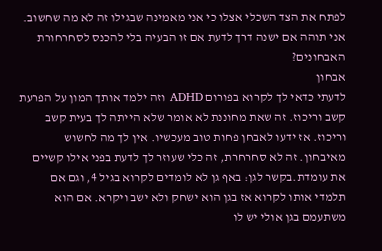לפתח את הצד השכלי אצלו כי אני מאמינה שבגילו זה לא מה שחשוב. אני תוהה אם ישנה דרך לדעת אם זו הבעיה בלי להכנס לסחרחורת האבחונים?
אבחון
לדעתי כדאי לך לקרוא בפורום ADHD וזה ילמד אותך המון על הפרעת קשב וריכוז. זה שאת מחוננת לא אומר שלא הייתה לך בעית קשב וריכוז. אז ידעו לאבחן פחות טוב מעכשיו. אין לך מה לחשוש מאיבחון. זה לא סחרחרת, זה כלי שעוזר לך לדעת בפני אילו קשיים את עומדת.בקשר לגן: באף גן לא לומדים לקרוא בגיל 4, וגם אם תלמדי אותו לקרוא אז בגן הוא ישחק ולא ישב ויקרא. אם הוא משתעמם בגן אולי יש לו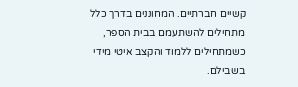קשיים חברתיים. המחוננים בדרך כלל מתחילים להשתעמם בבית הספר, כשמתחילים ללמוד והקצב איטי מידי בשבילם.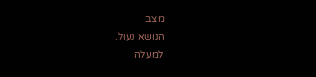מצב
הנושא נעול.
למעלה